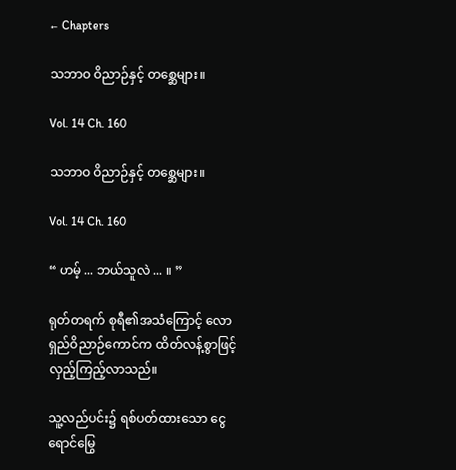← Chapters

သဘာဝ ဝိညာဉ်နှင့် တစ္ဆေများ။

Vol. 14 Ch. 160

သဘာဝ ဝိညာဉ်နှင့် တစ္ဆေများ။

Vol. 14 Ch. 160

“ ဟမ့် ... ဘယ်သူလဲ ... ။ ”

ရုတ်တရက် စုရီ၏အသံကြောင့် လောရှည်ဝိညာဉ်ကောင်က ထိတ်လန့်စွာဖြင့် လှည့်ကြည့်လာသည်။

သူ့လည်ပင်း၌ ရစ်ပတ်ထားသော ငွေရောင်မြွေ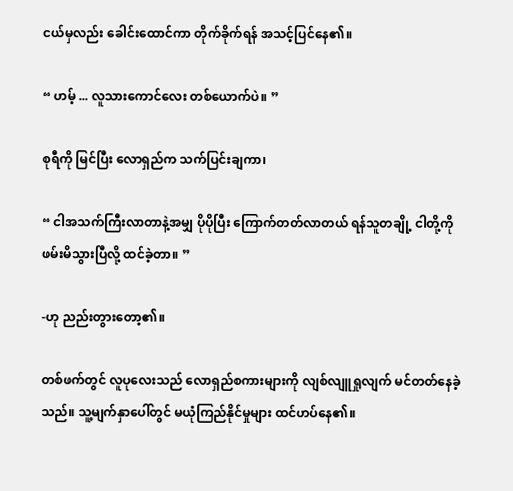ငယ်မှလည်း ခေါင်းထောင်ကာ တိုက်ခိုက်ရန် အသင့်ပြင်နေ၏။

“ ဟမ့် ... လူသားကောင်လေး တစ်ယောက်ပဲ။ ”

စုရီကို မြင်ပြီး လောရှည်က သက်ပြင်းချကာ၊

“ ငါအသက်ကြီးလာတာနဲ့အမျှ ပိုပိုပြီး ကြောက်တတ်လာတယ် ရန်သူတချို့ ငါတို့ကို ဖမ်းမိသွားပြီလို့ ထင်ခဲ့တာ။ ”

-ဟု ညည်းတွားတော့၏။

တစ်ဖက်တွင် လူပုလေးသည် လောရှည်စကားများကို လျစ်လျူရှုလျက် မင်တတ်နေခဲ့သည်။ သူ့မျက်နှာပေါ်တွင် မယုံကြည်နိုင်မှုများ ထင်ဟပ်နေ၏။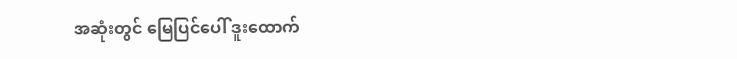အဆုံးတွင် မြေပြင်ပေါ် ဒူးထောက်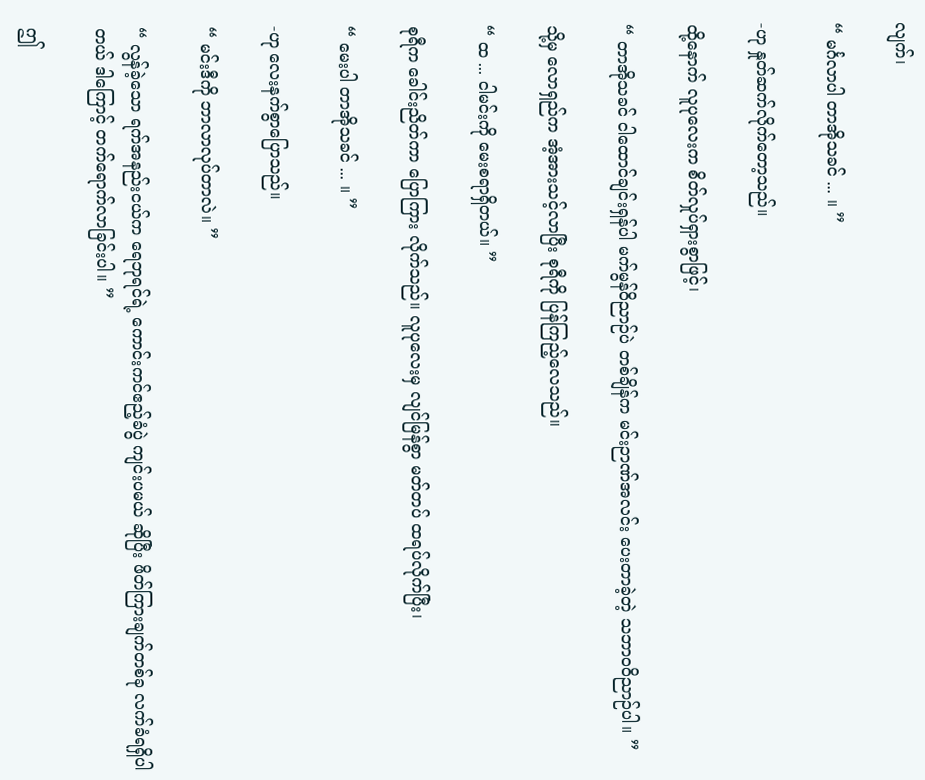လျက်၊

“ မင်္ဂလာပါ တာအိုသခင် ... ။ ”

-ဟု နှုတ်ဆက်လိုက်တော့သည်။

ထို့နောက် လူပုလေးက စိတ်လှုပ်ရှားစွာဖြင့်၊

“ တာအိုသခင် ငါထောင်ချင်းရှန်ပါ မက်မွန်ဝိညာဉ်ပဲ တစ်ချိန်က မင်းဉာဏ်အလင်း ပေးတာခဲ့တဲ့ သဘာဝဝိညာဉ်ပါ။ ”

သို့မှ လောရှည်က အံ့အားသင့်လာပြီး စုရီကို ပြန်ကြည့်လေသည်။

“ ထ ... ငါမင်းကို မေးစရာရှိတယ်။ ”

စုရီက ခေါင်းညိတ်ကာ ပြောကြား လိုက်သည်။ လူပုလေးမှ လျင်မြန်စွာ မတ်တပ် ထရပ်လိုက်ပြီး၊

“ မေးပါ တာအိုသခင် ... ။ ”

-ဟု လေးနက်စွာပြောသည်။

“ မင်းဒီကို ဘာလာလုပ်တာလဲ။ ”

“ လွန်ခဲ့သော ရက်အနည်းငယ်က ရေဘုရင်ရဲ့ ကောင်းကင်ဧည့်ခံပွဲ ကျင်းပမယ် ဆိုပြီး ဖိတ်ကြားချက်တစ်ခု လက်ခံရရှိပါတယ် ဒါကြောင့် တက်ရောက်လာခြင်းပါ။ ”

ဤ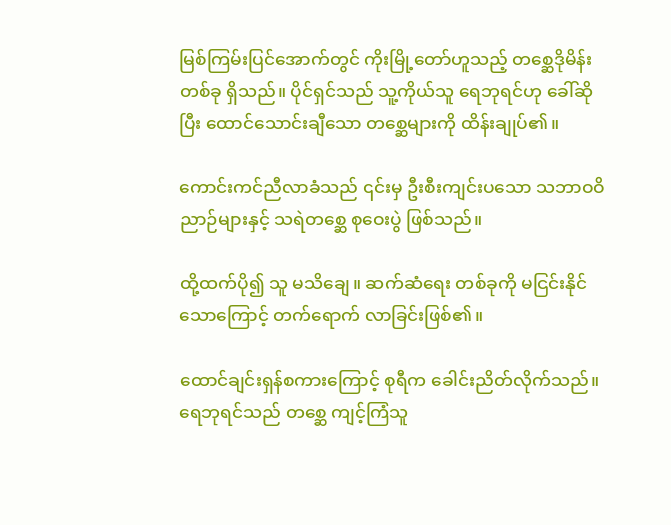မြစ်ကြမ်းပြင်အောက်တွင် ကိုးမြို့တော်ဟူသည့် တစ္ဆေဒိုမိန်းတစ်ခု ရှိသည်။ ပိုင်ရှင်သည် သူ့ကိုယ်သူ ရေဘုရင်ဟု ခေါ်ဆိုပြီး ထောင်သောင်းချီသော တစ္ဆေများကို ထိန်းချုပ်၏။

ကောင်းကင်ညီလာခံသည် ၎င်းမှ ဦးစီးကျင်းပသော သဘာဝဝိညာဉ်များနှင့် သရဲတစ္ဆေ စုဝေးပွဲ ဖြစ်သည်။

ထို့ထက်ပို၍ သူ မသိချေ။ ဆက်ဆံရေး တစ်ခုကို မငြင်းနိုင်သောကြောင့် တက်ရောက် လာခြင်းဖြစ်၏။

ထောင်ချင်းရှန်စကားကြောင့် စုရီက ခေါင်းညိတ်လိုက်သည်။ ရေဘုရင်သည် တစ္ဆေ ကျင့်ကြံသူ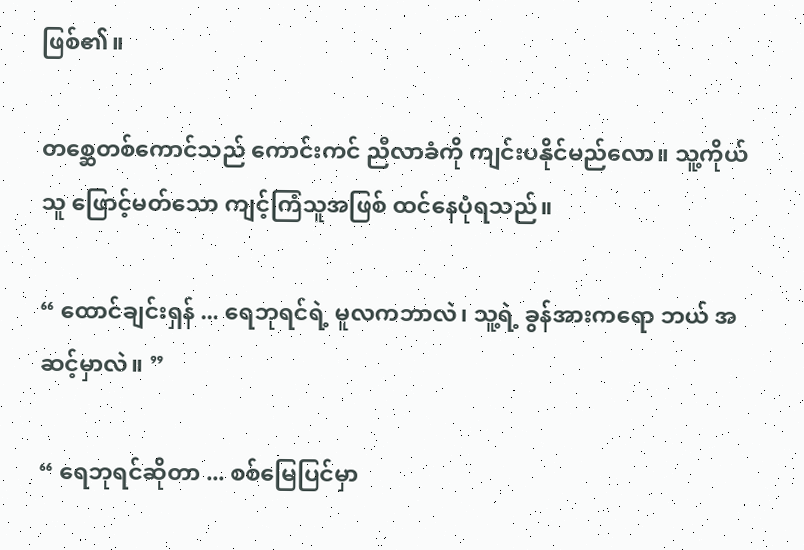ဖြစ်၏။

တစ္ဆေတစ်ကောင်သည် ကောင်းကင် ညီလာခံကို ကျင်းပနိုင်မည်လော။ သူ့ကိုယ်သူ ဖြောင့်မတ်သော ကျင့်ကြံသူအဖြစ် ထင်နေပုံရသည်။

“ ထောင်ချင်းရှန် ... ရေဘုရင်ရဲ့ မူလကဘာလဲ၊ သူ့ရဲ့ ခွန်အားကရော ဘယ် အဆင့်မှာလဲ။ ”

“ ရေဘုရင်ဆိုတာ ... စစ်မြေပြင်မှာ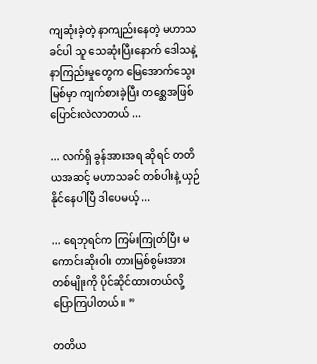ကျဆုံးခဲ့တဲ့ နာကျည်းနေတဲ့ မဟာသခင်ပါ သူ သေဆုံးပြီးနောက် ဒေါသနဲ့ နာကြည်းမှုတွေက မြေအောက်သွေးမြစ်မှာ ကျက်စားခဲ့ပြီး တစ္ဆေအဖြစ် ပြောင်းလဲလာတယ် ...

... လက်ရှိ ခွန်အားအရ ဆိုရင် တတိယအဆင့် မဟာသခင် တစ်ပါးနဲ့ ယှဉ်နိုင်နေပါပြီ ဒါပေမယ့် ...

... ရေဘုရင်က ကြမ်းကြုတ်ပြီး မကောင်းဆိုးဝါး တားမြစ်စွမ်းအားတစ်မျိုးကို ပိုင်ဆိုင်ထားတယ်လို့ ပြောကြပါတယ်။ ”

တတိယ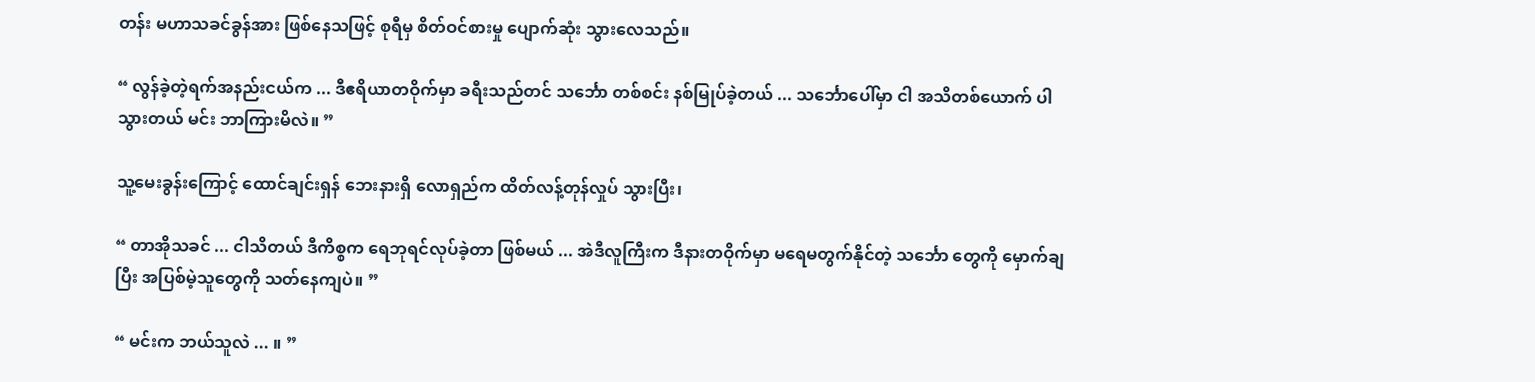တန်း မဟာသခင်ခွန်အား ဖြစ်နေသဖြင့် စုရီမှ စိတ်ဝင်စားမှု ပျောက်ဆုံး သွားလေသည်။

“ လွန်ခဲ့တဲ့ရက်အနည်းငယ်က ... ဒီဧရိယာတဝိုက်မှာ ခရီးသည်တင် သင်္ဘော တစ်စင်း နစ်မြုပ်ခဲ့တယ် ... သင်္ဘောပေါ်မှာ ငါ အသိတစ်ယောက် ပါသွားတယ် မင်း ဘာကြားမိလဲ။ ”

သူ့မေးခွန်းကြောင့် ထောင်ချင်းရှန် ဘေးနားရှိ လောရှည်က ထိတ်လန့်တုန်လှုပ် သွားပြီး၊

“ တာအိုသခင် ... ငါသိတယ် ဒီကိစ္စက ရေဘုရင်လုပ်ခဲ့တာ ဖြစ်မယ် ... အဲဒီလူကြီးက ဒီနားတဝိုက်မှာ မရေမတွက်နိုင်တဲ့ သင်္ဘော တွေကို မှောက်ချပြီး အပြစ်မဲ့သူတွေကို သတ်နေကျပဲ။ ”

“ မင်းက ဘယ်သူလဲ ... ။ ”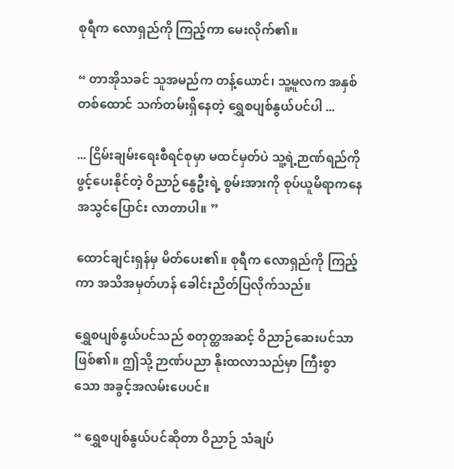စုရီက လောရှည်ကို ကြည့်ကာ မေးလိုက်၏။

“ တာအိုသခင် သူအမည်က တန့်ယောင်၊ သူ့မူလက အနှစ်တစ်ထောင် သက်တမ်းရှိနေတဲ့ ရွှေစပျစ်နွယ်ပင်ပါ ...

... ငြိမ်းချမ်းရေးစီရင်စုမှာ မထင်မှတ်ပဲ သူ့ရဲ့ဉာဏ်ရည်ကို ဖွင့်ပေးနိုင်တဲ့ ဝိညာဉ်နွေဦးရဲ့ စွမ်းအားကို စုပ်ယူမိရာကနေ အသွင်ပြောင်း လာတာပါ။ ”

ထောင်ချင်းရှန်မှ မိတ်ပေး၏။ စုရီက လောရှည်ကို ကြည့်ကာ အသိအမှတ်ဟန် ခေါင်းညိတ်ပြလိုက်သည်။

ရွှေစပျစ်နွယ်ပင်သည် စတုတ္ထအဆင့် ဝိညာဉ်ဆေးပင်သာ ဖြစ်၏။ ဤသို့ ဉာဏ်ပညာ နိုးထလာသည်မှာ ကြီးစွာသော အခွင့်အလမ်းပေပင်။

“ ရွှေစပျစ်နွယ်ပင်ဆိုတာ ဝိညာဉ် သံချပ်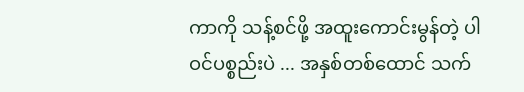ကာကို သန့်စင်ဖို့ အထူးကောင်းမွန်တဲ့ ပါဝင်ပစ္စည်းပဲ ... အနှစ်တစ်ထောင် သက်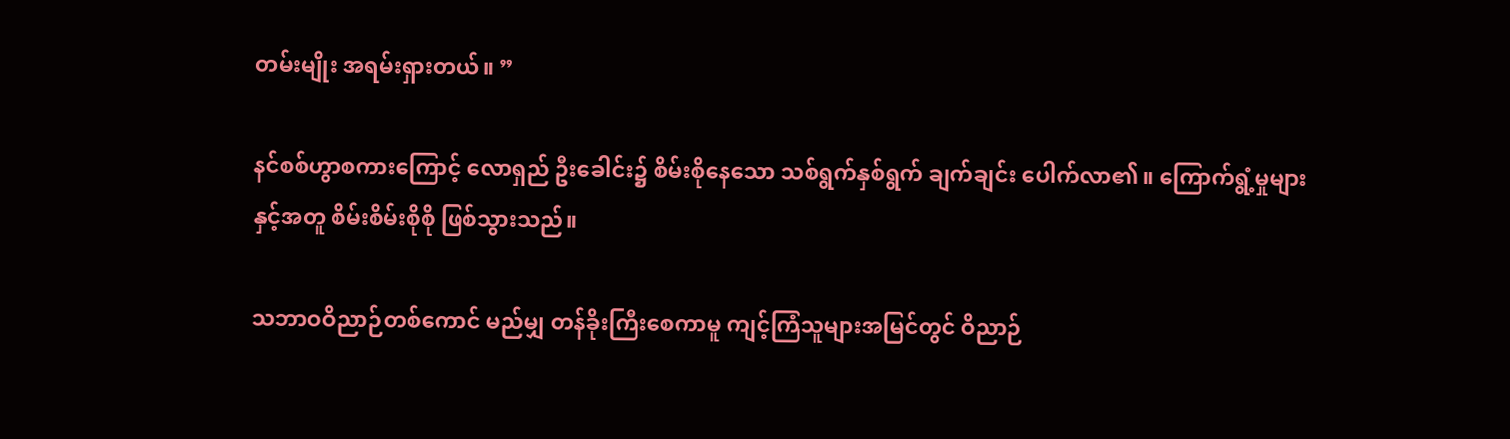တမ်းမျိုး အရမ်းရှားတယ်။ ”

နင်စစ်ဟွာစကားကြောင့် လောရှည် ဦးခေါင်း၌ စိမ်းစိုနေသော သစ်ရွက်နှစ်ရွက် ချက်ချင်း ပေါက်လာ၏။ ကြောက်ရွံ့မှုများ နှင့်အတူ စိမ်းစိမ်းစိုစို ဖြစ်သွားသည်။

သဘာဝဝိညာဉ်တစ်ကောင် မည်မျှ တန်ခိုးကြီးစေကာမူ ကျင့်ကြံသူများအမြင်တွင် ဝိညာဉ်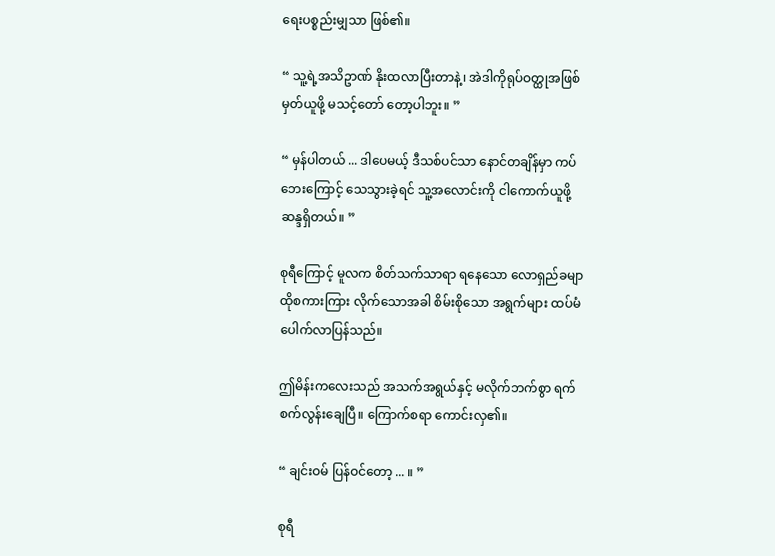ရေးပစ္စည်းမျှသာ ဖြစ်၏။

“ သူ့ရဲ့အသိဥာဏ် နိုးထလာပြီးတာနဲ့၊ အဲဒါကိုရုပ်ဝတ္ထုအဖြစ် မှတ်ယူဖို့ မသင့်တော် တော့ပါဘူး။ ”

“ မှန်ပါတယ် ... ဒါပေမယ့် ဒီသစ်ပင်သာ နောင်တချိန်မှာ ကပ်ဘေးကြောင့် သေသွားခဲ့ရင် သူ့အလောင်းကို ငါကောက်ယူဖို့ ဆန္ဒရှိတယ်။ ”

စုရီကြောင့် မူလက စိတ်သက်သာရာ ရနေသော လောရှည်ခမျာ ထိုစကားကြား လိုက်သောအခါ စိမ်းစိုသော အရွက်များ ထပ်မံပေါက်လာပြန်သည်။

ဤမိန်းကလေးသည် အသက်အရွယ်နှင့် မလိုက်ဘက်စွာ ရက်စက်လွန်းချေပြီ။ ကြောက်စရာ ကောင်းလှ၏။

“ ချင်းဝမ် ပြန်ဝင်တော့ ... ။ ”

စုရီ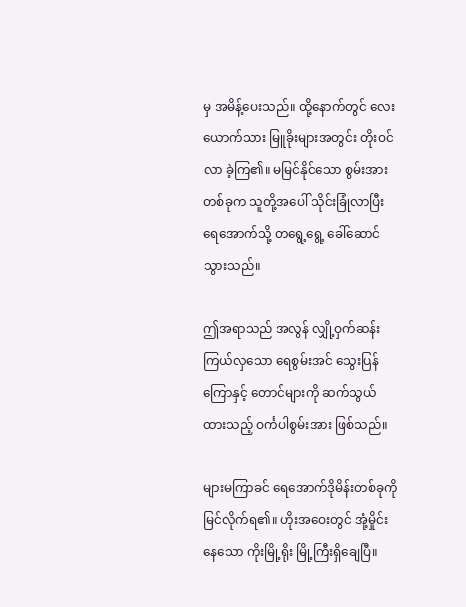မှ အမိန့်ပေးသည်။ ထို့နောက်တွင် လေးယောက်သား မြူခိုးများအတွင်း တိုးဝင်လာ ခဲ့ကြ၏။ မမြင်နိုင်သော စွမ်းအားတစ်ခုက သူတို့အပေါ် သိုင်းခြုံလာပြီး ရေအောက်သို့ တရွေ့ရွေ့ ခေါ်ဆောင်သွားသည်။

ဤအရာသည် အလွန် လျှို့ဝှက်ဆန်းကြယ်လှသော ရေစွမ်းအင် သွေးပြန်ကြောနှင့် တောင်များကို ဆက်သွယ် ထားသည့် ဝင်္ကပါစွမ်းအား ဖြစ်သည်။

များမကြာခင် ရေအောက်ဒိုမိန်းတစ်ခုကို မြင်လိုက်ရ၏။ ဟိုးအဝေးတွင် အုံ့မှိုင်းနေသော ကိုးမြို့ရိုး မြို့ကြီးရှိချေပြီ။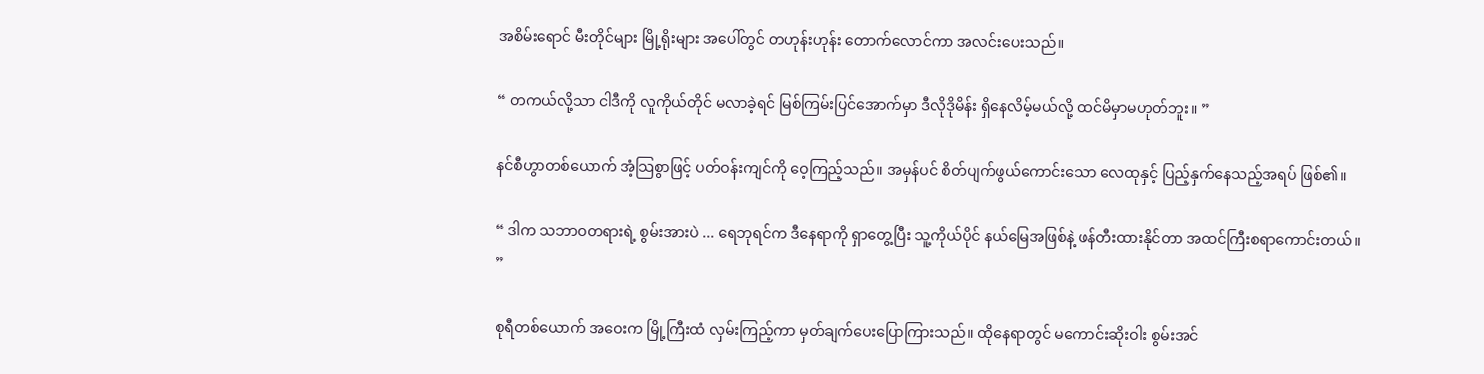အစိမ်းရောင် မီးတိုင်များ မြို့ရိုးများ အပေါ်တွင် တဟုန်းဟုန်း တောက်လောင်ကာ အလင်းပေးသည်။

“ တကယ်လို့သာ ငါဒီကို လူကိုယ်တိုင် မလာခဲ့ရင် မြစ်ကြမ်းပြင်အောက်မှာ ဒီလိုဒိုမိန်း ရှိနေလိမ့်မယ်လို့ ထင်မိမှာမဟုတ်ဘူး။ ”

နင်စီဟွာတစ်ယောက် အံ့သြစွာဖြင့် ပတ်ဝန်းကျင်ကို ဝေ့ကြည့်သည်။ အမှန်ပင် စိတ်ပျက်ဖွယ်ကောင်းသော လေထုနှင့် ပြည့်နှက်နေသည့်အရပ် ဖြစ်၏။

“ ဒါက သဘာဝတရားရဲ့ စွမ်းအားပဲ ... ရေဘုရင်က ဒီနေရာကို ရှာတွေ့ပြီး သူ့ကိုယ်ပိုင် နယ်မြေအဖြစ်နဲ့ ဖန်တီးထားနိုင်တာ အထင်ကြီးစရာကောင်းတယ်။ ”

စုရီတစ်ယောက် အဝေးက မြို့ကြီးထံ လှမ်းကြည့်ကာ မှတ်ချက်ပေးပြောကြားသည်။ ထိုနေရာတွင် မကောင်းဆိုးဝါး စွမ်းအင်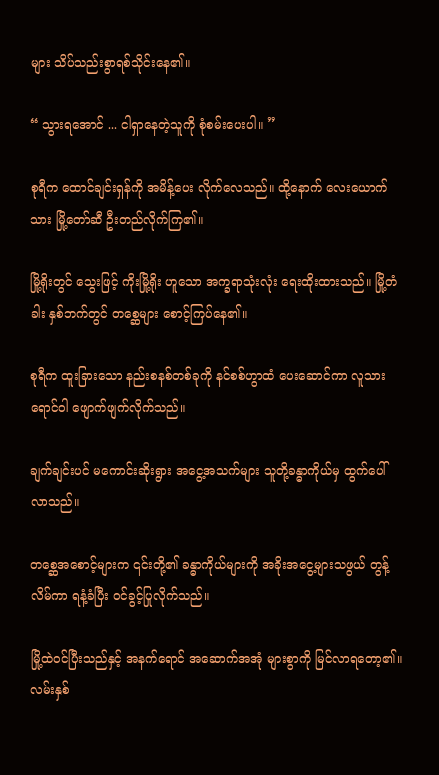များ သိပ်သည်းစွာရစ်သိုင်းနေ၏။

“ သွားရအောင် ... ငါရှာနေတဲ့သူကို စုံစမ်းပေးပါ။ ”

စုရီက ‌ထောင်ချင်းရှန်ကို အမိန့်ပေး လိုက်လေသည်။ ထို့နောက် လေးယောက်သား မြို့တော်ဆီ ဦးတည်လိုက်ကြ၏။

မြို့ရိုးတွင် သွေးဖြင့် ကိုးမြို့ရိုး ဟူသော အက္ခရာသုံးလုံး ရေးထိုးထားသည်။ မြို့တံခါး နှစ်ဘက်တွင် တစ္ဆေများ စောင့်ကြပ်နေ၏။

စုရီက ထူးခြားသော နည်းစနစ်တစ်ခုကို နင်စစ်ဟွာထံ ပေးဆောင်ကာ လူသားရောင်ဝါ ဖျောက်ဖျက်လိုက်သည်။

ချက်ချင်းပင် မကောင်းဆိုးရွား အငွေ့အသက်များ သူတို့ခန္ဓာကိုယ်မှ ထွက်ပေါ် လာသည်။

တစ္ဆေအစောင့်များက ၎င်းတို့၏ ခန္ဓာကိုယ်များကို အခိုးအငွေ့များသဖွယ် တွန့်လိမ်ကာ ရနံ့ခံပြီး ဝင်ခွင့်ပြုလိုက်သည်။

မြို့ထဲဝင်ပြီးသည်နှင့် အနက်ရောင် အဆောက်အအုံ များစွာကို မြင်လာရတော့၏။ လမ်းနှစ်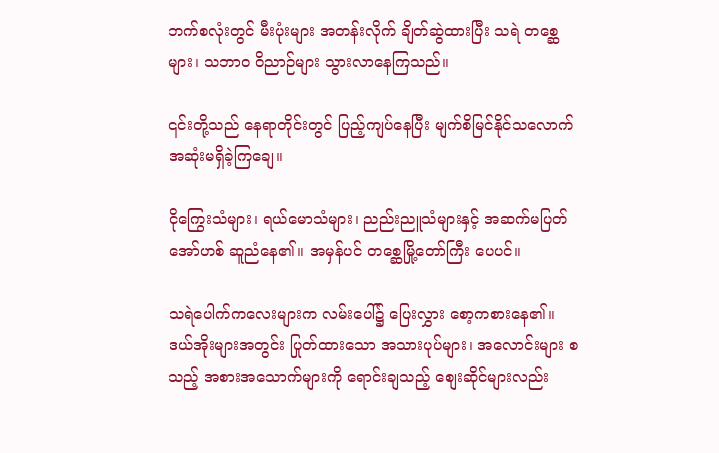ဘက်စလုံးတွင် မီးပုံးများ အတန်းလိုက် ချိတ်ဆွဲထားပြီး သရဲ တစ္ဆေများ၊ သဘာဝ ဝိညာဉ်များ သွားလာနေကြသည်။

၎င်းတို့သည် နေရာတိုင်းတွင် ပြည့်ကျပ်နေပြီး မျက်စိမြင်နိုင်သလောက် အဆုံးမရှိခဲ့ကြချေ။

ငိုကြွေးသံများ၊ ရယ်မောသံများ၊ ညည်းညူသံများနှင့် အဆက်မပြတ် အော်ဟစ် ဆူညံနေ၏။ အမှန်ပင် တစ္ဆေမြို့တော်ကြီး ပေပင်။

သရဲပေါက်ကလေးများက လမ်းပေါ်၌ ပြေးလွှား စော့ကစားနေ၏။ ဒယ်အိုးများအတွင်း ပြုတ်ထားသော အသားပုပ်များ၊ အလောင်းများ စသည့် အစားအသောက်များကို ရောင်းချသည့် စျေးဆိုင်များလည်း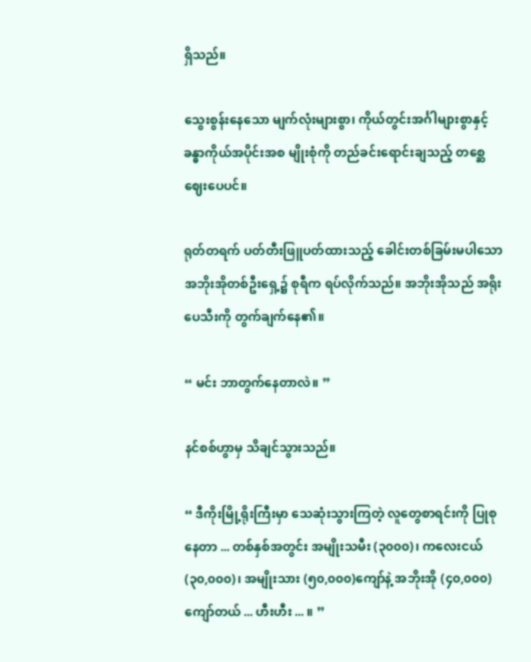ရှိသည်။

သွေးစွန်းနေသော မျက်လုံးများစွာ၊ ကိုယ်တွင်းအင်္ဂါများစွာနှင့် ခန္ဓာကိုယ်အပိုင်းအစ မျိုးစုံကို တည်ခင်းရောင်းချသည့် တစ္ဆေဈေးပေပင်။

ရုတ်တရက် ပတ်တီးဖြူပတ်ထားသည့် ခေါင်းတစ်ခြမ်းမပါသော အဘိုးအိုတစ်ဦးရှေ့၌ စုရီက ရပ်လိုက်သည်။ အဘိုးအိုသည် အရိုးပေသီးကို တွက်ချက်နေ၏။

“ မင်း ဘာတွက်နေတာလဲ။ ”

နင်စစ်ဟွာမှ သိချင်သွားသည်။

“ ဒီကိုးမြို့ရိုးကြီးမှာ သေဆုံးသွားကြတဲ့ လူတွေစာရင်းကို ပြုစုနေတာ ... တစ်နှစ်အတွင်း အမျိုးသမီး (၃၀၀၀)၊ ကလေးငယ် (၃၀,၀၀၀)၊ အမျိုးသား (၅၀,၀၀၀)ကျော်နဲ့ အဘိုးအို (၄၀,၀၀၀) ကျော်တယ် ... ဟီးဟီး ... ။ ”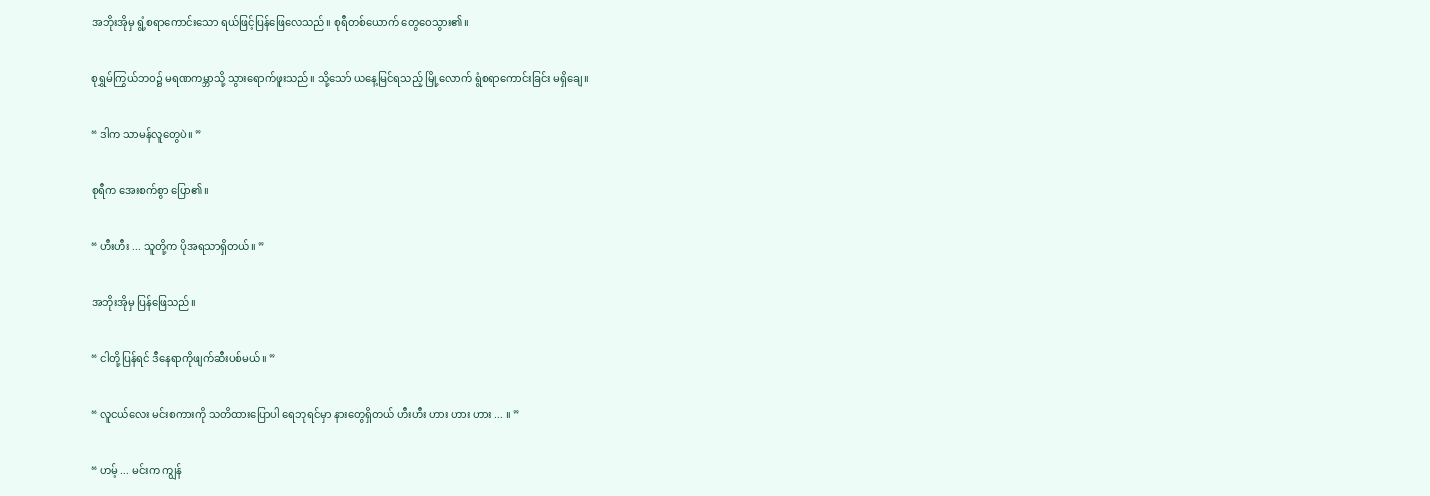အဘိုးအိုမှ ရွံ့စရာကောင်းသော ရယ်ဖြင့်ပြန်ဖြေလေသည်။ စုရီတစ်ယောက် တွေဝေသွား၏။

စုရွှမ်ကြွယ်ဘဝ၌ မရဏကမ္ဘာသို့ သွားရောက်ဖူးသည်။ သို့သော် ယနေ့မြင်ရသည့် မြို့လောက် ရွံစရာကောင်းခြင်း မရှိချေ။

“ ဒါက သာမန်လူတွေပဲ။ ”

စုရီက အေးစက်စွာ ပြော၏။

“ ဟီးဟီး ... သူတို့က ပိုအရသာရှိတယ်။ ”

အဘိုးအိုမှ ပြန်ဖြေသည်။

“ ငါတို့ပြန်ရင် ဒီနေရာကိုဖျက်ဆီးပစ်မယ်။ ”

“ လူငယ်လေး မင်းစကားကို သတိထားပြောပါ ရေဘုရင်မှာ နားတွေရှိတယ် ဟီးဟီး ဟား ဟား ဟား ... ။ ”

“ ဟမ့် ... မင်းက ကျွန်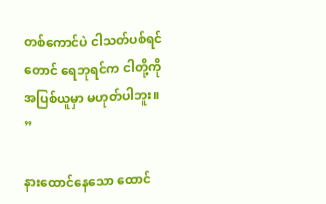တစ်ကောင်ပဲ ငါသတ်ပစ်ရင်တောင် ရေဘုရင်က ငါတို့ကို အပြစ်ယူမှာ မဟုတ်ပါဘူး။ ”

နားထောင်နေသော ထောင်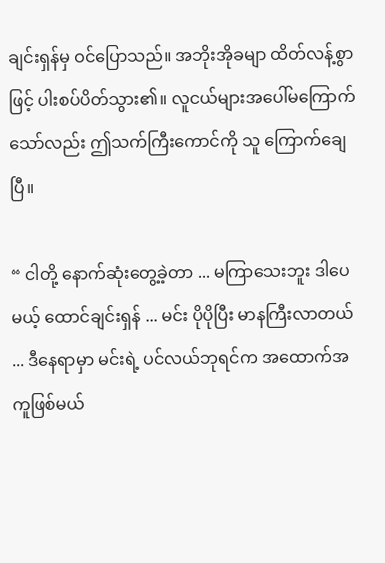ချင်းရှန်မှ ဝင်ပြောသည်။ အဘိုးအိုခမျာ ထိတ်လန့်စွာဖြင့် ပါးစပ်ပိတ်သွား၏။ လူငယ်များအပေါ်မကြောက် သော်လည်း ဤသက်ကြီးကောင်ကို သူ ကြောက်ချေပြီ။

“ ငါတို့ နောက်ဆုံးတွေ့ခဲ့တာ ... မကြာသေးဘူး ဒါပေမယ့် ထောင်ချင်းရှန် ... မင်း ပိုပိုပြီး မာနကြီးလာတယ် ... ဒီနေရာမှာ မင်းရဲ့ ပင်လယ်ဘုရင်က အထောက်အကူဖြစ်မယ်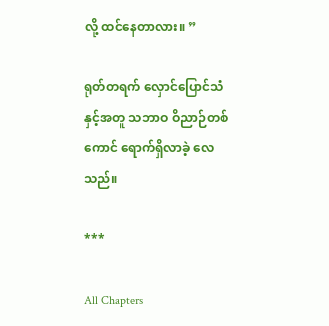လို့ ထင်နေတာလား။ ”

ရုတ်တရက် လှောင်ပြောင်သံနှင့်အတူ သဘာဝ ဝိညာဉ်တစ်ကောင် ရောက်ရှိလာခဲ့ လေသည်။

***

All Chapters